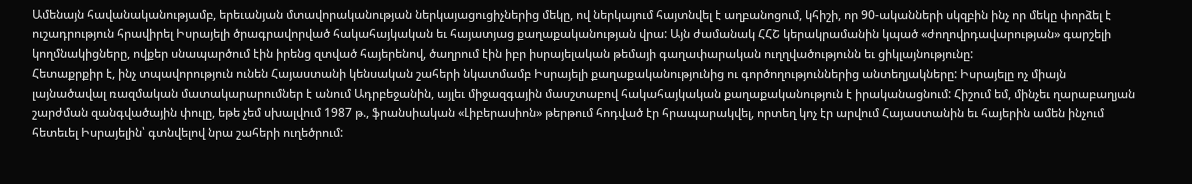Ամենայն հավանականությամբ, երեւանյան մտավորականության ներկայացուցիչներից մեկը, ով ներկայում հայտնվել է աղբանոցում, կհիշի, որ 90-ականների սկզբին ինչ որ մեկը փորձել է ուշադրություն հրավիրել Իսրայելի ծրագրավորված հակահայկական եւ հայատյաց քաղաքականության վրա: Այն ժամանակ ՀՀՇ կերակրամանին կպած «ժողովրդավարության» գարշելի կողմնակիցները, ովքեր սնապարծում էին իրենց զտված հայերենով, ծաղրում էին իբր իսրայելական թեմայի գաղափարական ուղղվածությունն եւ ցիկլայնությունը:
Հետաքրքիր է, ինչ տպավորություն ունեն Հայաստանի կենսական շահերի նկատմամբ Իսրայելի քաղաքականությունից ու գործողություններից անտեղյակները: Իսրայելը ոչ միայն լայնածավալ ռազմական մատակարարումներ է անում Ադրբեջանին, այլեւ միջազգային մասշտաբով հակահայկական քաղաքականություն է իրականացնում: Հիշում եմ, մինչեւ ղարաբաղյան շարժման զանգվածային փուլը, եթե չեմ սխալվում 1987 թ., ֆրանսիական «Լիբերասիոն» թերթում հոդված էր հրապարակվել, որտեղ կոչ էր արվում Հայաստանին եւ հայերին ամեն ինչում հետեւել Իսրայելին՝ գտնվելով նրա շահերի ուղեծրում: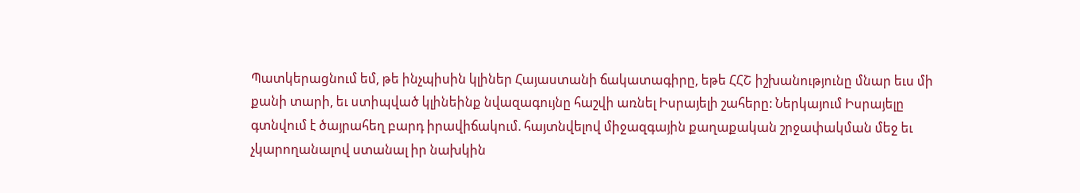Պատկերացնում եմ, թե ինչպիսին կլիներ Հայաստանի ճակատագիրը, եթե ՀՀՇ իշխանությունը մնար եւս մի քանի տարի, եւ ստիպված կլինեինք նվազագույնը հաշվի առնել Իսրայելի շահերը: Ներկայում Իսրայելը գտնվում է ծայրահեղ բարդ իրավիճակում. հայտնվելով միջազգային քաղաքական շրջափակման մեջ եւ չկարողանալով ստանալ իր նախկին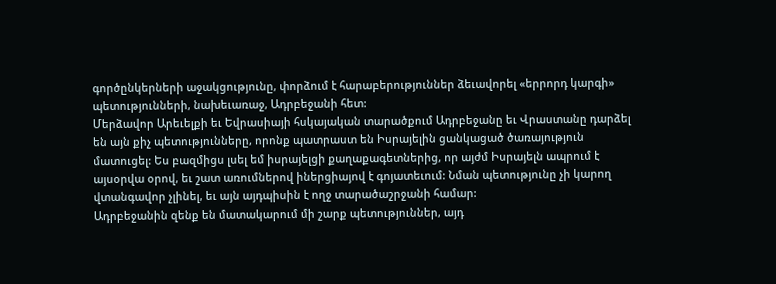գործընկերների աջակցությունը, փորձում է հարաբերություններ ձեւավորել «երրորդ կարգի» պետությունների, նախեւառաջ, Ադրբեջանի հետ:
Մերձավոր Արեւելքի եւ Եվրասիայի հսկայական տարածքում Ադրբեջանը եւ Վրաստանը դարձել են այն քիչ պետությունները, որոնք պատրաստ են Իսրայելին ցանկացած ծառայություն մատուցել: Ես բազմիցս լսել եմ իսրայելցի քաղաքագետներից, որ այժմ Իսրայելն ապրում է այսօրվա օրով, եւ շատ առումներով իներցիայով է գոյատեւում: Նման պետությունը չի կարող վտանգավոր չլինել, եւ այն այդպիսին է ողջ տարածաշրջանի համար:
Ադրբեջանին զենք են մատակարում մի շարք պետություններ, այդ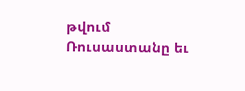թվում Ռուսաստանը եւ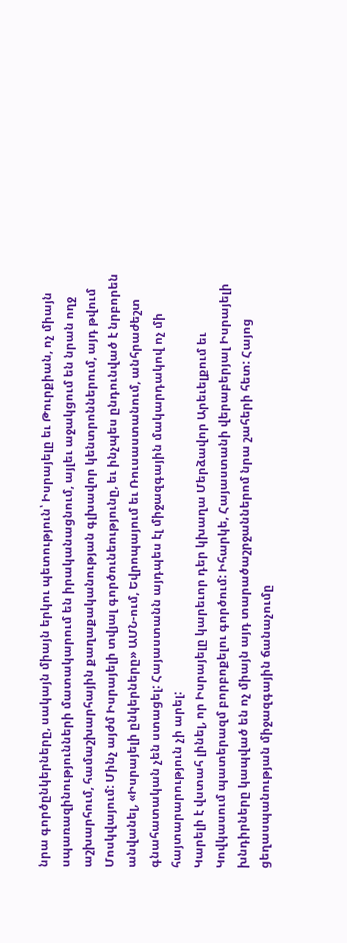նրա գործընկերները, սակայն միայն երկու պետություն՝ Իսրայելը եւ Թուրքիան, ոչ միայն սպառազինությունների մատակարում են իրականացնում, այլեւ աջակցում են նրան ողջ աշխարհում, համաշխարհային քաղաքականության գլխավոր կենտրոններում, այդ թվում Մոսկվայում: Մինչ այժմ Իսրայելի տվյալ գործունեությունը, եւ ինչպես ընդունված է նրբորեն անվանել, «Իսրայելի ընկերները» ԱՄՆ-ում, Եվրոպայում եւ Ռուսաստանում, անհրաժեշտ գնահատական չեն ստացել: Հայաստանն այդպես էլ միջազգային մակարդակով ոչ մի հայտարարություն չի արել:
Կարելի է վստահ լինել, որ Իսրայելը կարեւոր դեր կխաղա Մերձավոր Արեւելքում եւ Կովկասում պատերազմ բորբոքելու գործում: Իհարկե, Հայաստանի վերաբերյալ Իսրայելի խնդիրները կապված են ոչ միայն այդ տարածաշրջաններոմ նրա շահերի հետ: Հայոց ցեղասպանության միջազգային ճանաչումը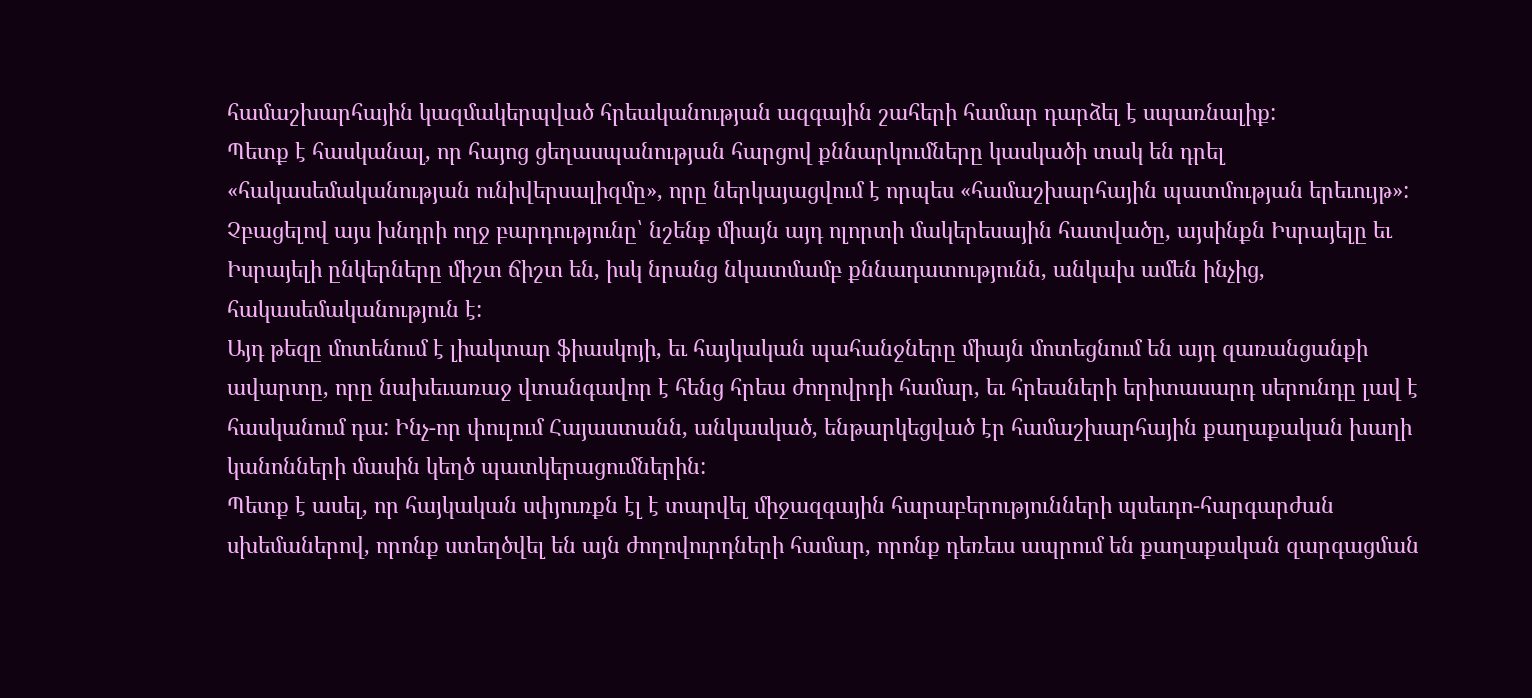համաշխարհային կազմակերպված հրեականության ազգային շահերի համար դարձել է սպառնալիք:
Պետք է հասկանալ, որ հայոց ցեղասպանության հարցով քննարկումները կասկածի տակ են դրել «հակասեմականության ունիվերսալիզմը», որը ներկայացվում է որպես «համաշխարհային պատմության երեւույթ»: Չբացելով այս խնդրի ողջ բարդությունը՝ նշենք միայն այդ ոլորտի մակերեսային հատվածը, այսինքն Իսրայելը եւ Իսրայելի ընկերները միշտ ճիշտ են, իսկ նրանց նկատմամբ քննադատությունն, անկախ ամեն ինչից, հակասեմականություն է:
Այդ թեզը մոտենում է լիակտար ֆիասկոյի, եւ հայկական պահանջները միայն մոտեցնում են այդ զառանցանքի ավարտը, որը նախեւառաջ վտանգավոր է հենց հրեա ժողովրդի համար, եւ հրեաների երիտասարդ սերունդը լավ է հասկանում դա: Ինչ-որ փուլում Հայաստանն, անկասկած, ենթարկեցված էր համաշխարհային քաղաքական խաղի կանոնների մասին կեղծ պատկերացումներին:
Պետք է ասել, որ հայկական սփյուռքն էլ է տարվել միջազգային հարաբերությունների պսեւդո-հարգարժան սխեմաներով, որոնք ստեղծվել են այն ժողովուրդների համար, որոնք դեռեւս ապրում են քաղաքական զարգացման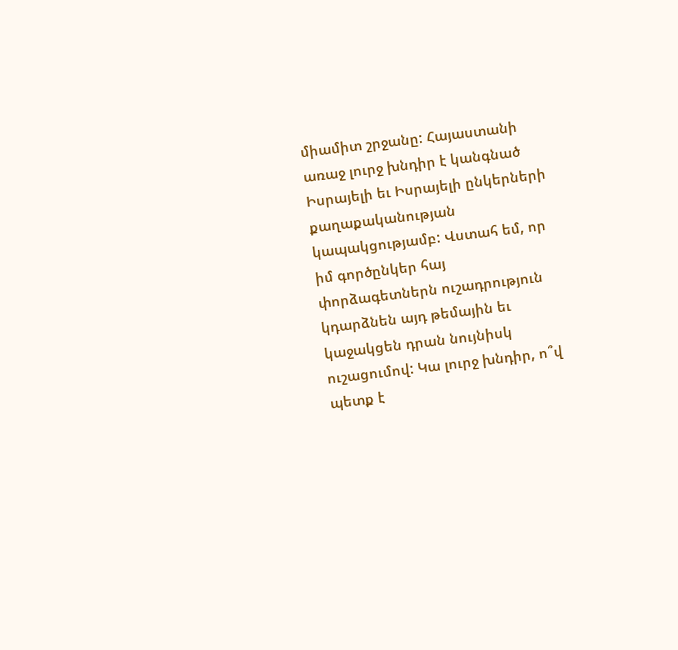միամիտ շրջանը: Հայաստանի առաջ լուրջ խնդիր է կանգնած Իսրայելի եւ Իսրայելի ընկերների քաղաքականության կապակցությամբ: Վստահ եմ, որ իմ գործընկեր հայ փորձագետներն ուշադրություն կդարձնեն այդ թեմային եւ կաջակցեն դրան նույնիսկ ուշացումով: Կա լուրջ խնդիր, ո՞վ պետք է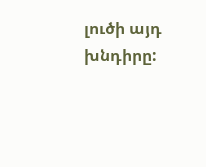լուծի այդ խնդիրը: